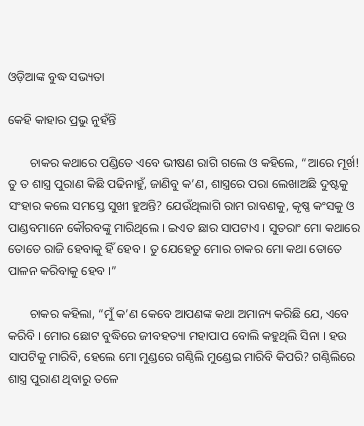ଓଡ଼ିଆଙ୍କ ବୁଦ୍ଧ ସଭ୍ୟତା

କେହି କାହାର ପ୍ରଭୁ ନୁହଁନ୍ତି

       ଚାକର କଥାରେ ପଣ୍ଡିତେ ଏବେ ଭୀଷଣ ରାଗି ଗଲେ ଓ କହିଲେ, “ଆରେ ମୂର୍ଖ! ତୁ ତ ଶାସ୍ତ୍ର ପୁରାଣ କିଛି ପଢିନାହୁଁ, ଜାଣିବୁ କ’ଣ, ଶାସ୍ତ୍ରରେ ପରା ଲେଖାଅଛି ଦୁଷ୍ଟକୁ ସଂହାର କଲେ ସମସ୍ତେ ସୁଖୀ ହୁଅନ୍ତି? ଯେଉଁଥିଲାଗି ରାମ ରାବଣକୁ, କୃଷ୍ଣ କଂସକୁ ଓ ପାଣ୍ଡବମାନେ କୌରବଙ୍କୁ ମାରିଥିଲେ । ଇଏତ ଛାର ସାପଟାଏ । ସୁତରାଂ ମୋ କଥାରେ ତୋତେ ରାଜି ହେବାକୁ ହିଁ ହେବ । ତୁ ଯେହେତୁ ମୋର ଚାକର ମୋ କଥା ତୋତେ ପାଳନ କରିବାକୁ ହେବ ।”

       ଚାକର କହିଲା, “ମୁଁ କ’ଣ କେବେ ଆପଣଙ୍କ କଥା ଅମାନ୍ୟ କରିଛି ଯେ, ଏବେ କରିବି । ମୋର ଛୋଟ ବୁଦ୍ଧିରେ ଜୀବହତ୍ୟା ମହାପାପ ବୋଲି କହୁଥିଲି ସିନା । ହଉ ସାପଟିକୁ ମାରିବି, ହେଲେ ମୋ ମୁଣ୍ଡରେ ଗଣ୍ଠିଲି ମୁଣ୍ଡେଇ ମାରିବି କିପରି? ଗଣ୍ଠିଲିରେ ଶାସ୍ତ୍ର ପୁରାଣ ଥିବାରୁ ତଳେ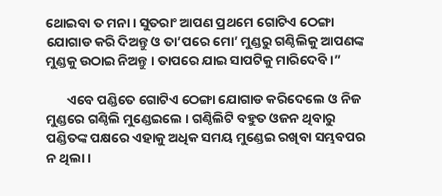ଥୋଇବା ତ ମନା । ସୁତରାଂ ଆପଣ ପ୍ରଥମେ ଗୋଟିଏ ଠେଙ୍ଗା ଯୋଗାଡ କରି ଦିଅନ୍ତୁ ଓ ତା’ପରେ ମୋ’ ମୁଣ୍ଡରୁ ଗଣ୍ଠିଲିକୁ ଆପଣଙ୍କ ମୁଣ୍ଡକୁ ଉଠାଇ ନିଅନ୍ତୁ । ତାପରେ ଯାଇ ସାପଟିକୁ ମାରିଦେବି ।”

       ଏବେ ପଣ୍ଡିତେ ଗୋଟିଏ ଠେଙ୍ଗା ଯୋଗାଡ କରିଦେଲେ ଓ ନିଜ ମୁଣ୍ଡରେ ଗଣ୍ଠିଲି ମୁଣ୍ଡେଇଲେ । ଗଣ୍ଠିଲିଟି ବହୁତ ଓଜନ ଥିବାରୁ ପଣ୍ଡିତଙ୍କ ପକ୍ଷରେ ଏହାକୁ ଅଧିକ ସମୟ ମୁଣ୍ଡେଇ ରଖିବା ସମ୍ଭବପର ନ ଥିଲା ।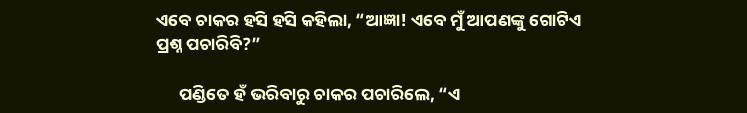ଏବେ ଚାକର ହସି ହସି କହିଲା, “ଆଜ୍ଞା! ଏବେ ମୁଁ ଆପଣଙ୍କୁ ଗୋଟିଏ ପ୍ରଶ୍ନ ପଚାରିବି?”

      ପଣ୍ଡିତେ ହଁ ଭରିବାରୁ ଚାକର ପଚାରିଲେ, “ଏ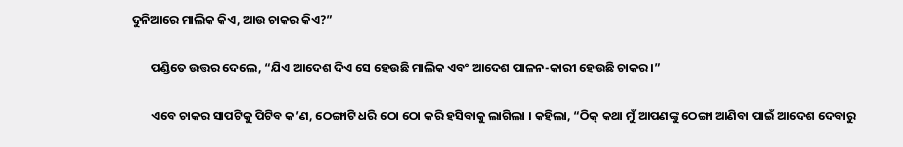ଦୁନିଆରେ ମାଲିକ କିଏ, ଆଉ ଚାକର କିଏ?”

       ପଣ୍ଡିତେ ଉତ୍ତର ଦେଲେ, “ଯିଏ ଆଦେଶ ଦିଏ ସେ ହେଉଛି ମାଲିକ ଏବଂ ଆଦେଶ ପାଳନ-କାରୀ ହେଉଛି ଚାକର ।”

       ଏବେ ଚାକର ସାପଟିକୁ ପିଟିବ କ’ଣ, ଠେଙ୍ଗାଟି ଧରି ଠୋ ଠୋ କରି ହସିବାକୁ ଲାଗିଲା । କହିଲା, “ଠିକ୍ କଥା ମୁଁ ଆପଣଙ୍କୁ ଠେଙ୍ଗା ଆଣିବା ପାଇଁ ଆଦେଶ ଦେବାରୁ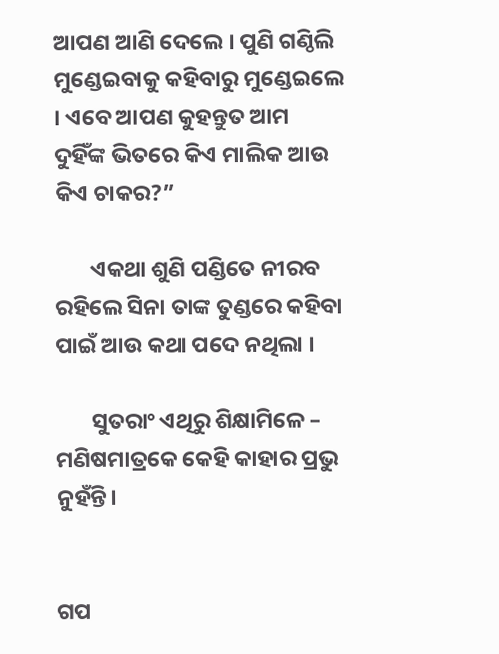ଆପଣ ଆଣି ଦେଲେ । ପୁଣି ଗଣ୍ଠିଲି ମୁଣ୍ଡେଇବାକୁ କହିବାରୁ ମୁଣ୍ଡେଇଲେ । ଏବେ ଆପଣ କୁହନ୍ତୁତ ଆମ ଦୁହିଁଙ୍କ ଭିତରେ କିଏ ମାଲିକ ଆଉ କିଏ ଚାକର?”

       ଏକଥା ଶୁଣି ପଣ୍ଡିତେ ନୀରବ ରହିଲେ ସିନା ତାଙ୍କ ତୁଣ୍ଡରେ କହିବା ପାଇଁ ଆଉ କଥା ପଦେ ନଥିଲା ।

       ସୁତରାଂ ଏଥିରୁ ଶିକ୍ଷାମିଳେ – ମଣିଷମାତ୍ରକେ କେହି କାହାର ପ୍ରଭୁ ନୁହଁନ୍ତି।


ଗପ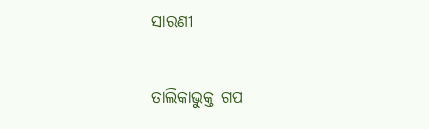ସାରଣୀ

ତାଲିକାଭୁକ୍ତ ଗପ